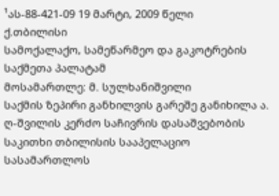¹ას-88-421-09 19 მარტი, 2009 წელი
ქ.თბილისი
სამოქალაქო, სამეწარმეო და გაკოტრების
საქმეთა პალატამ
მოსამართლე: მ. სულხანიშვილი
საქმის ზეპირი განხილვის გარეშე განიხილა ა. ღ-შვილის კერძო საჩივრის დასაშვებობის საკითხი თბილისის სააპელაციო სასამართლოს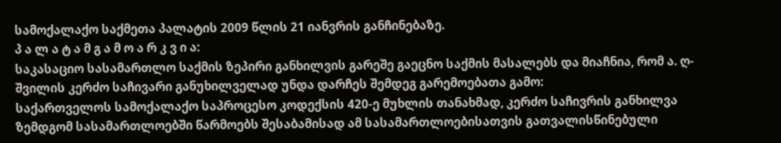სამოქალაქო საქმეთა პალატის 2009 წლის 21 იანვრის განჩინებაზე.
პ ა ლ ა ტ ა მ გ ა მ ო ა რ კ ვ ი ა:
საკასაციო სასამართლო საქმის ზეპირი განხილვის გარეშე გაეცნო საქმის მასალებს და მიაჩნია, რომ ა. ღ-შვილის კერძო საჩივარი განუხილველად უნდა დარჩეს შემდეგ გარემოებათა გამო:
საქართველოს სამოქალაქო საპროცესო კოდექსის 420-ე მუხლის თანახმად, კერძო საჩივრის განხილვა ზემდგომ სასამართლოებში წარმოებს შესაბამისად ამ სასამართლოებისათვის გათვალისწინებული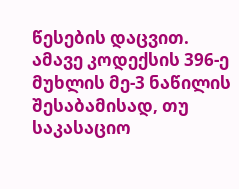წესების დაცვით.
ამავე კოდექსის 396-ე მუხლის მე-3 ნაწილის შესაბამისად, თუ საკასაციო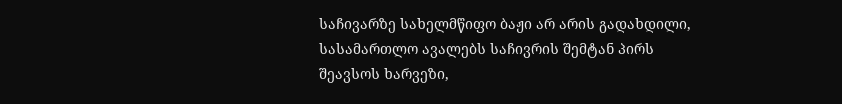საჩივარზე სახელმწიფო ბაჟი არ არის გადახდილი, სასამართლო ავალებს საჩივრის შემტან პირს შეავსოს ხარვეზი,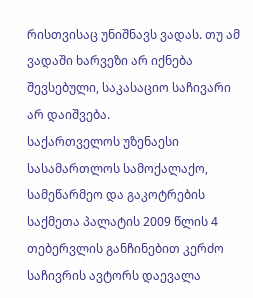რისთვისაც უნიშნავს ვადას. თუ ამ ვადაში ხარვეზი არ იქნება შევსებული, საკასაციო საჩივარი არ დაიშვება.
საქართველოს უზენაესი სასამართლოს სამოქალაქო, სამეწარმეო და გაკოტრების საქმეთა პალატის 2009 წლის 4 თებერვლის განჩინებით კერძო საჩივრის ავტორს დაევალა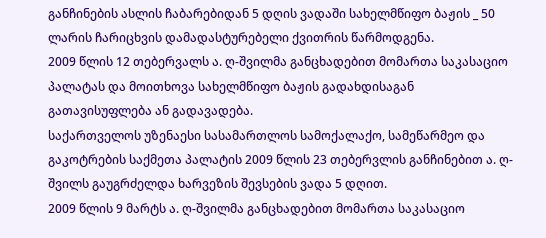განჩინების ასლის ჩაბარებიდან 5 დღის ვადაში სახელმწიფო ბაჟის _ 50 ლარის ჩარიცხვის დამადასტურებელი ქვითრის წარმოდგენა.
2009 წლის 12 თებერვალს ა. ღ-შვილმა განცხადებით მომართა საკასაციო პალატას და მოითხოვა სახელმწიფო ბაჟის გადახდისაგან გათავისუფლება ან გადავადება.
საქართველოს უზენაესი სასამართლოს სამოქალაქო, სამეწარმეო და გაკოტრების საქმეთა პალატის 2009 წლის 23 თებერვლის განჩინებით ა. ღ-შვილს გაუგრძელდა ხარვეზის შევსების ვადა 5 დღით.
2009 წლის 9 მარტს ა. ღ-შვილმა განცხადებით მომართა საკასაციო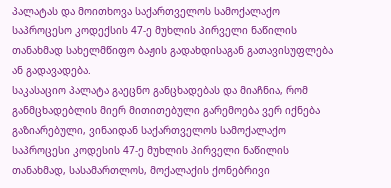პალატას და მოითხოვა საქართველოს სამოქალაქო საპროცესო კოდექსის 47-ე მუხლის პირველი ნაწილის თანახმად სახელმწიფო ბაჟის გადახდისაგან გათავისუფლება ან გადავადება.
საკასაციო პალატა გაეცნო განცხადებას და მიაჩნია, რომ განმცხადებლის მიერ მითითებული გარემოება ვერ იქნება გაზიარებული, ვინაიდან საქართველოს სამოქალაქო საპროცესი კოდესის 47-ე მუხლის პირველი ნაწილის თანახმად, სასამართლოს, მოქალაქის ქონებრივი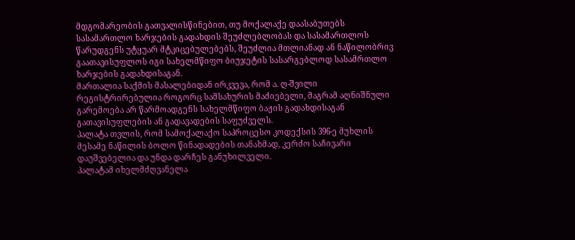მდგომარეობის გათვალისწინებით, თუ მოქალაქე დაასაბუთებს სასამართლო ხარჯების გადახდის შეუძლებლობას და სასამართლოს წარუდგენს უტყუარ მტკიცებულებებს, შეუძლია მთლიანად ან ნაწილობრივ გაათავისუფლოს იგი სახელმწიფო ბიუჯეტის სასარგებლოდ სასამრთლო ხარჯების გადახდისაგან.
მართალია საქმის მასალებიდან ირკვევა, რომ ა. ღ-შვილი რეგისტრირებულია როგორც სამსახურის მაძიებელი, მაგრამ აღნიშნული გარემოება არ წარმოადგენს სახელმწიფო ბაჟის გადახდისაგან გათავისუფლების ან გადავადების საფუძველს.
პალატა თვლის, რომ სამოქალაქო საპროცესო კოდექსის 396-ე მუხლის მესამე ნაწილის ბოლო წინადადების თანახმად, კერძო საჩივარი დაუშვებელია და უნდა დარჩეს განუხილველი.
პალატამ იხელმძღვანელა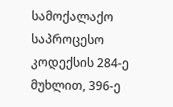სამოქალაქო საპროცესო კოდექსის 284-ე მუხლით, 396-ე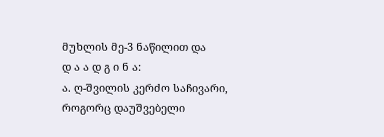მუხლის მე-3 ნაწილით და
დ ა ა დ გ ი ნ ა:
ა. ღ-შვილის კერძო საჩივარი, როგორც დაუშვებელი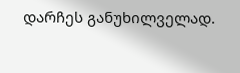დარჩეს განუხილველად.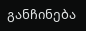განჩინება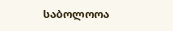საბოლოოა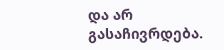და არ გასაჩივრდება.